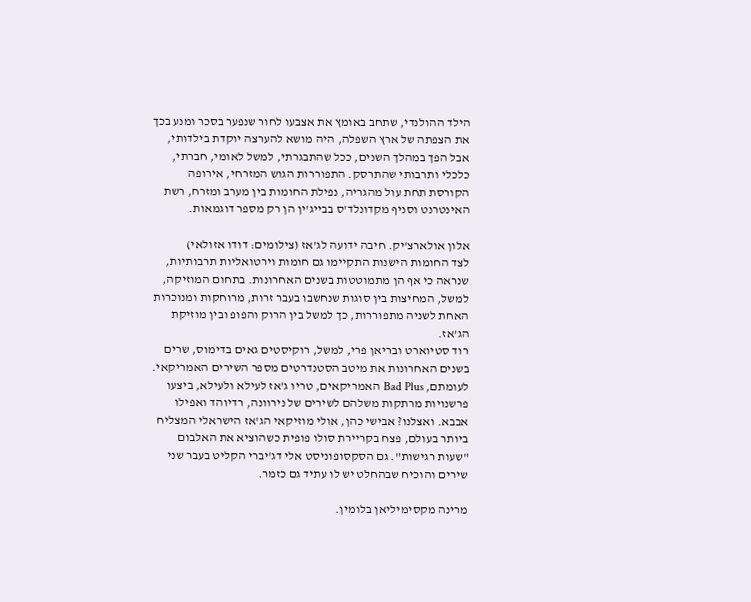הילד ההולנדי, שתחב באומץ את אצבעו לחור שנפער בסכר ומנע בכך את הצפתה של ארץ השפלה, היה מושא להערצה יוקדת בילדותי, אבל הפך במהלך השנים, ככל שהתבגרתי, למשל לאומי, חברתי, כלכלי ותרבותי שהתרסק. התפוררות הגוש המזרחי, אירופה הקורסת תחת עול מהגריה, נפילת החומות בין מערב ומזרח, רשת האינטרנט וסניף מקדונלד'ס בבייג'ין הן רק מספר דוגמאות.

אלון אולארצ'יק. חיבה ידועה לג'אז (צילומים: דודו אזולאי)
לצד החומות הישנות התקיימו גם חומות וירטואליות תרבותיות, שנראה כי אף הן מתמוטטות בשנים האחרונות. בתחום המוזיקה, למשל, המחיצות בין סוגות שנחשבו בעבר זרות, מרוחקות ומנוכרות האחת לשניה מתפוררות, כך למשל בין הרוק והפופ ובין מוזיקת הג'אז.
רוד סטיוארט ובריאן פרי, למשל, רוקיסטים גאים בדימוס, שרים בשנים האחרונות את מיטב הסטנדרטים מספר השירים האמריקאי. לעומתם, Bad Plus האמריקאים, טריו ג'אז לעילא ולעילא, ביצעו פרשנויות מרתקות משלהם לשירים של נירוונה, רדיוהד ואפילו אבבא. ואצלנו? אבישי כהן, אולי מוזיקאי הג'אז הישראלי המצליח ביותר בעולם, פצח בקריירת סולו פופית כשהוציא את האלבום "שעות רגישות". גם הסקסופוניסט אלי דג'יברי הקליט בעבר שני שירים והוכיח שבהחלט יש לו עתיד גם כזמר.

מרינה מקסימיליאן בלומין.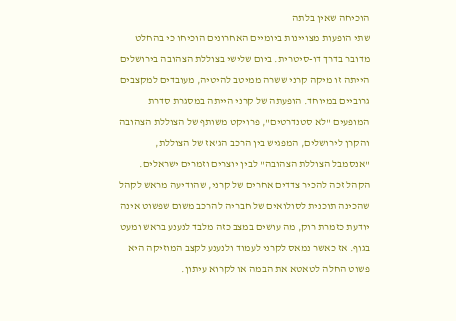הוכיחה שאין בלתה
שתי הופעות מצויינות ביומיים האחרונים הוכיחו כי בהחלט מדובר בדרך דו-סיטרית. ביום שלישי בצוללת הצהובה בירושלים הייתה זו מיקה קרני ששרה ממיטב להיטיה, מעובדים למקצבים גרוביים במיוחד. הופעתה של קרני הייתה במסגרת סדרת המופעים "לא סטנדרטים", פרויקט משותף של הצוללת הצהובה והקרן לירושלים, המפגיש בין הרכב הג'אז של הצוללת, "אנסמבל הצוללת הצהובה" לבין יוצרים וזמרים ישראלים.
הקהל זכה להכיר צדדים אחרים של קרני, שהודיעה מראש לקהל שהכינה תוכנית לסולואים של חבריה להרכב משום שפשוט אינה יודעת כזמרת רוק, מה עושים במצב כזה מלבד לנענע בראש ומעט בגוף. אז כאשר נמאס לקרני לעמוד ולנענע לקצב המוזיקה היא פשוט החלה לטאטא את הבמה או לקרוא עיתון.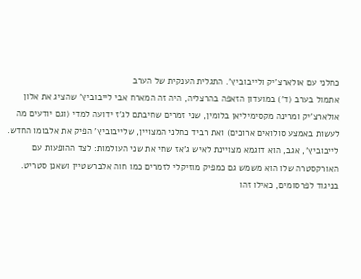כחלני עם אולארצ'יק ולייבוביץ'. התגלית הענקית של הערב
אתמול בערב (ד') במועדון הזאפה בהרצליה, היה זה המארח אבי לייבוביץ' שהציג את אלון אולארצ'יק ומרינה מקסימיליאן בלומין, שני זמרים שחיבתם לג'ז ידועה למדי (וגם יודעים מה לעשות באמצע סולואים ארוכים) ואת רביד כחלני המצויין, שלייבוביץ' הפיק את אלבומו החדש. לייבוביץ', אגב, הוא דוגמא מצויינת לאיש ג'אז שחי את שני העולמות: לצד ההופעות עם האורקסטרה שלו הוא משמש גם כמפיק מוזיקלי לזמרים כמו חוה אלברשטיין ושאנן סטריט. בניגוד לפרסומים, כאילו זהו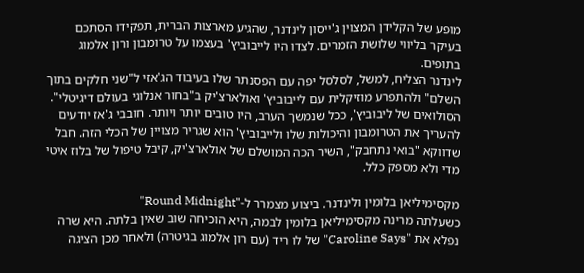מופע של הקלידן המצוין ג'ייסון לינדנר, שהגיע מארצות הברית, תפקידו הסתכם בעיקר בליווי שלושת הזמרים. לצדו היו לייבוביץ' בעצמו על טרומבון ורון אלמוג בתופים.
לינדנר הצליח, למשל, לסלסל יפה עם הפסנתר שלו בעיבוד הג'אזי ל"שני חלקים בתוך השלם" ולהתפרע מוזיקלית עם לייבוביץ' ואולארצ'יק ב"בחור אנלוגי בעולם דיגיטלי". הסולואים של ליבוביץ', ככל שנמשך הערב, היו טובים יותר ויותר. חובבי ג'אז יודעים להעריך את הטרומבון והיכולות שלו ולייבוביץ' הוא שגריר מצויין של הכלי הזה. חבל שדווקא "בואי נתחבק", השיר הכה המושלם של אולארצ'יק, קיבל טיפול של בלוז איטי מדי ולא מספק כלל.

מקסימיליאן בלומין ולינדנר. ביצוע מצמרר ל-"Round Midnight"
כשעלתה מרינה מקסימיליאן בלומין לבמה, היא הוכיחה שוב שאין בלתה. היא שרה נפלא את "Caroline Says" של לו ריד (עם רון אלמוג בגיטרה) ולאחר מכן הציגה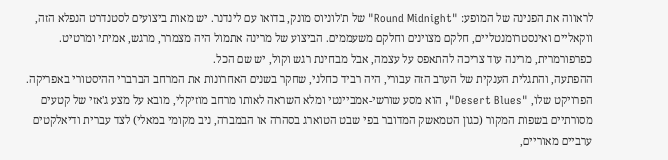לראווה את הפנינה של המופע: "Round Midnight" של ת'לוניוס מונק, בדואו עם לינדנר. יש מאות ביצועים לסטנדרט הנפלא הזה, ווקאליים ואינסטרומנטליים, חלקם מצוינים וחלקם משעממים. הביצוע של מרינה אתמול היה מצמרר, מרגש, אמיתי ומרטיט. כפרפורמרית, מרינה עוד צריכה להתאפס על עצמה, אבל מבחינת רגש וקול, יש שם הכל.
ההפתעה, והתגלית הענקית של הערב הזה עבורי, היה רביד כחלני, שחקר בשנים האחרונות את המרחב הברברי ההיסטורי באפריקה. הפרויקט שלו, "Desert Blues", הוא מסע שורשי-אמביינטי ומלא השראה לאותו מרחב מוזיקלי, מובא על מצע ג'אזי של קטעים מסורתיים בשפות המקור (כגון הטמאשק המדובר בפי שבט הטוארג בסהרה או הבמברה, ניב מקומי במאלי) לצד עברית ודיאלקטים ערביים מאוריים,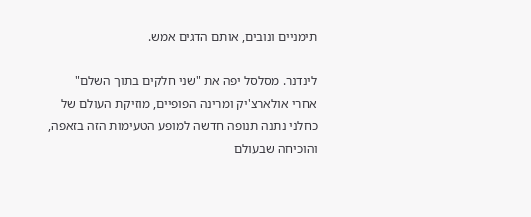תימניים ונובים, אותם הדגים אמש.

לינדנר. מסלסל יפה את "שני חלקים בתוך השלם"
אחרי אולארצ'יק ומרינה הפופיים, מוזיקת העולם של כחלני נתנה תנופה חדשה למופע הטעימות הזה בזאפה, והוכיחה שבעולם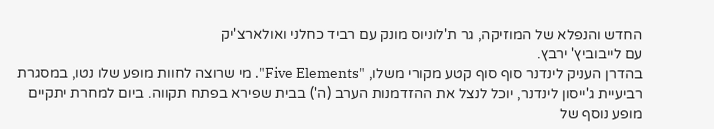החדש והנפלא של המוזיקה, גר ת'לוניוס מונק עם רביד כחלני ואולארצ'יק
עם לייבוביץ' ירבץ.
בהדרן העניק לינדנר סוף סוף קטע מקורי משלו, "Five Elements". מי שרוצה לחוות מופע שלו נטו, במסגרת רביעיית ג'ייסון לינדנר, יוכל לנצל את ההזדמנות הערב (ה') בבית שפירא בפתח תקווה. ביום למחרת יתקיים מופע נוסף של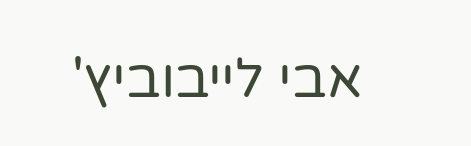אבי לייבוביץ'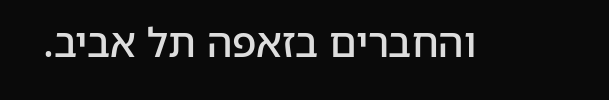והחברים בזאפה תל אביב.